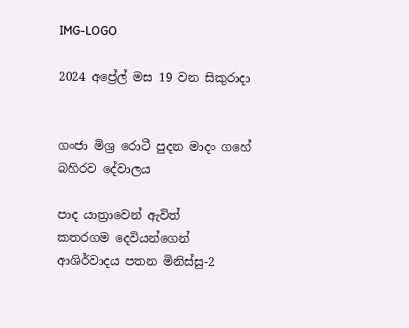IMG-LOGO

2024 අප්‍රේල් මස 19 වන සිකුරාදා


ගංජා මිශ්‍ර රොටී පුදන මාදං ගහේ බහිරව දේවාලය

පාද යාත්‍රාවෙන් ඇවිත්
කතරගම දෙවියන්ගෙන් ආශිර්වාදය පතන මිනිස්සු-2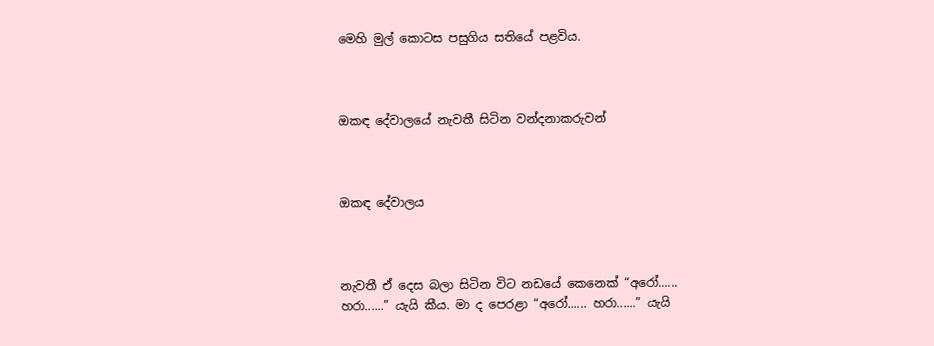මෙහි මුල් කොටස පසුගිය සතියේ පළවිය.



ඔකඳ දේවාලයේ නැවතී සිටින වන්දනාකරුවන්



ඔකඳ දේවාලය



නැවතී ඒ දෙස බලා සිටින විට නඩයේ කෙනෙක් “අරෝ...... හරා......” යැයි කීය. මා ද පෙරළා “අරෝ...... හරා......” යැයි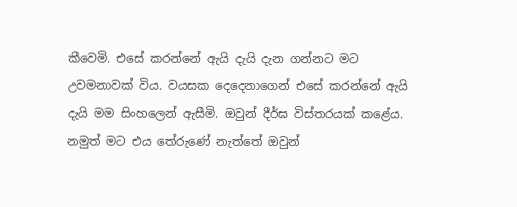කීවෙමි. එසේ කරන්නේ ඇයි දැයි දැන ගන්නට මට උවමනාවක් විය. වයසක දෙදෙනාගෙන් එසේ කරන්නේ ඇයි දැයි මම සිංහලෙන් ඇසීමි. ඔවුන් දීර්ඝ විස්තරයක් කළේය. නමුත් මට එය තේරුණේ නැත්තේ ඔවුන්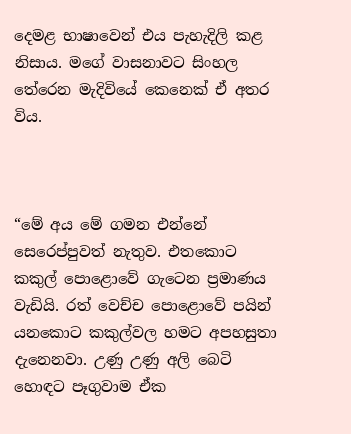දෙමළ භාෂාවෙන් එය පැහැදිලි කළ නිසාය. මගේ වාසනාවට සිංහල තේරෙන මැදිවියේ කෙනෙක් ඒ අතර විය.



“මේ අය මේ ගමන එන්නේ සෙරෙප්පුවත් නැතුව. එතකොට කකුල් පොළොවේ ගැටෙන ප්‍රමාණය වැඩියි. රත් වෙච්ච පොළොවේ පයින් යනකොට කකුල්වල හමට අපහසුතා දැනෙනවා. උණු උණු අලි බෙටි හොඳට පෑගුවාම ඒක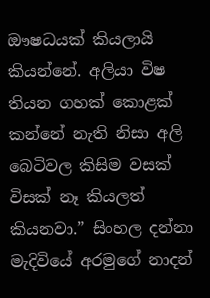ඖෂධයක් කියලායි කියන්නේ. අලියා විෂ තියන ගහක් කොළක් කන්නේ නැති නිසා අලි බෙටිවල කිසිම වසක් විසක් නෑ කියලත් කියනවා.” සිංහල දන්නා මැදිවියේ අරමුගේ නාදන්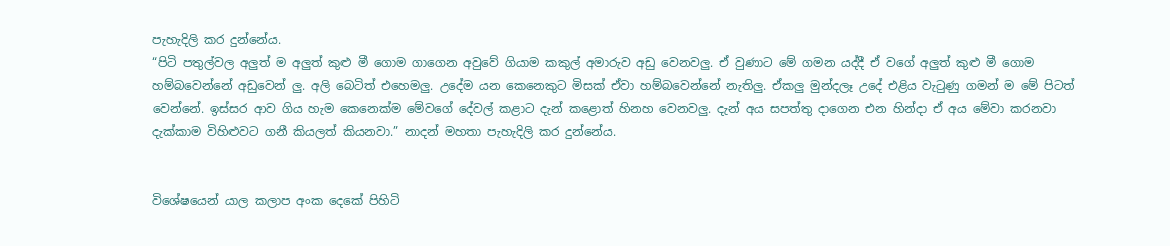පැහැදිලි කර දුන්නේය.
“පිටි පතුල්වල අලුත් ම අලුත් කුළු මී ගොම ගාගෙන අවුවේ ගියාම කකුල් අමාරුව අඩු වෙනවලු. ඒ වුණාට මේ ගමන යද්දී ඒ වගේ අලුත් කුළු මී ගොම හම්බවෙන්නේ අඩුවෙන් ලු. අලි බෙටිත් එහෙමලු. උදේම යන කෙනෙකුට මිසක් ඒවා හම්බවෙන්නේ නැතිලු. ඒකලු මුන්දලෑ උදේ එළිය වැටුණු ගමන් ම මේ පිටත් වෙන්නේ. ඉස්සර ආව ගිය හැම කෙනෙක්ම මේවගේ දේවල් කළාට දැන් කළොත් හිනහ වෙනවලු. දැන් අය සපත්තු දාගෙන එන හින්දා ඒ අය මේවා කරනවා දැක්කාම විහිළුවට ගනී කියලත් කියනවා.” නාදන් මහතා පැහැදිලි කර දුන්නේය.


විශේෂයෙන් යාල කලාප අංක දෙකේ පිහිටි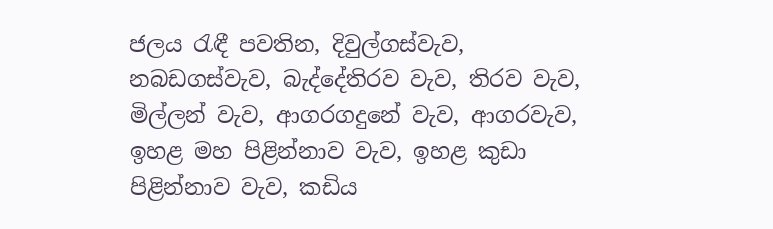ජලය රැඳී පවතින, දිවුල්ගස්වැව, නබඩගස්වැව, බැද්දේතිරව වැව, තිරව වැව, මිල්ලන් වැව, ආගරගදුනේ වැව, ආගරවැව, ඉහළ මහ පිළින්නාව වැව, ඉහළ කුඩා පිළින්නාව වැව, කඩිය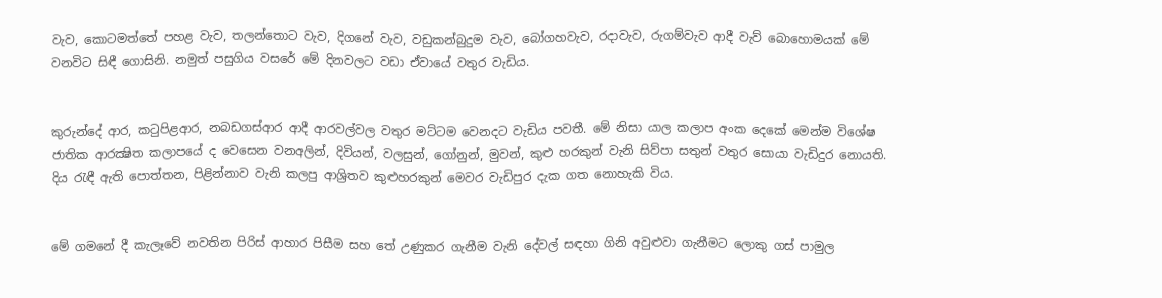වැව, කොටමත්තේ පහළ වැව, තලන්තොට වැව, දිගනේ වැව, වඩුකන්බුදුම වැව, බෝගහවැව, රදාවැව, රුගම්වැව ආදී වැව් බොහොමයක් මේ වනවිට සිඳී ගොසිනි. නමුත් පසුගිය වසරේ මේ දිනවලට වඩා ඒවායේ වතුර වැඩිය.


කුරුන්දේ ආර, කටුපිළආර, නබඩගස්ආර ආදී ආරවල්වල වතුර මට්ටම වෙනදට වැඩිය පවතී. මේ නිසා යාල කලාප අංක දෙකේ මෙන්ම විශේෂ ජාතික ආරක්‍ෂිත කලාපයේ ද වෙසෙන වනඅලින්, දිවියන්, වලසුන්, ගෝනුන්, මුවන්, කුළු හරකුන් වැනි සිව්පා සතුන් වතුර සොයා වැඩිදුර නොයති. දිය රැඳී ඇති පොත්තන, පිළින්නාව වැනි කලපු ආශ්‍රිතව කුළුහරකුන් මෙවර වැඩිපුර දැක ගත නොහැකි විය.


මේ ගමනේ දී කැලෑවේ නවතින පිරිස් ආහාර පිසීම සහ තේ උණුකර ගැනීම වැනි දේවල් සඳහා ගිනි අවුළුවා ගැනීමට ලොකු ගස් පාමුල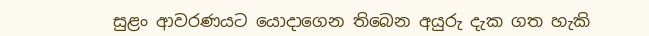සුළං ආවරණයට යොදාගෙන තිබෙන අයුරු දැක ගත හැකි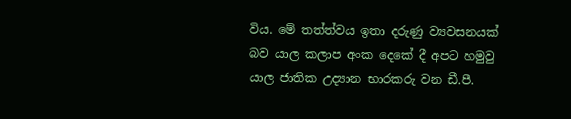විය. මේ තත්ත්වය ඉතා දරුණු ව්‍යවසනයක් බව යාල කලාප අංක දෙකේ දී අපට හමුවු යාල ජාතික උද්‍යාන භාරකරු වන ඩී.පී.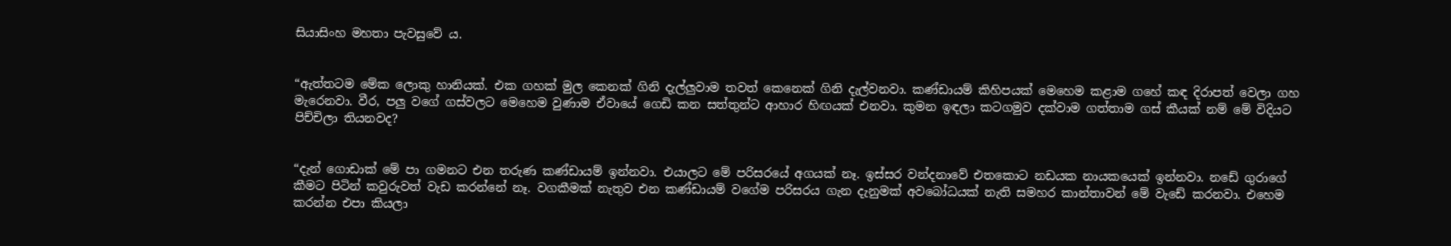සියාසිංහ මහතා පැවසුවේ ය.


“ඇත්තටම මේක ලොකු හානියක්. එක ගහක් මුල කෙනක් ගිනි දැල්ලුවාම තවත් කෙනෙක් ගිනි දැල්වනවා. කණ්ඩායම් කිහිපයක් මෙහෙම කළාම ගහේ කඳ දිරාපත් වෙලා ගහ මැරෙනවා. වීර, පලු වගේ ගස්වලට මෙහෙම වුණාම ඒවායේ ගෙඩි කන සත්තුන්ට ආහාර හිඟයක් එනවා. කුමන ඉඳලා කටගමුව දක්වාම ගත්තාම ගස් කීයක් නම් මේ විදියට පිච්චිලා තියනවද?


“දැන් ගොඩාක් මේ පා ගමනට එන තරුණ කණ්ඩායම් ඉන්නවා. එයාලට මේ පරිසරයේ අගයක් නෑ. ඉස්සර වන්දනාවේ එතකොට නඩයක නායකයෙක් ඉන්නවා. නඩේ ගුරාගේ කීමට පිටින් කවුරුවත් වැඩ කරන්නේ නෑ. වගකීමක් නැතුව එන කණ්ඩායම් වගේම පරිසරය ගැන දැනුමක් අවබෝධයක් නැති සමහර කාන්තාවන් මේ වැඩේ කරනවා. එහෙම කරන්න එපා කියලා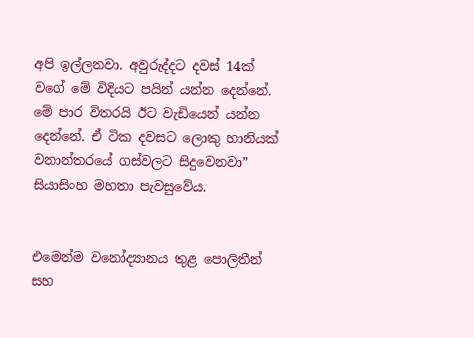අපි ඉල්ලනවා. අවුරුද්දට දවස් 14ක් වගේ මේ විදියට පයින් යන්න දෙන්නේ. මේ පාර විතරයි ඊට වැඩියෙන් යන්න දෙන්නේ. ඒ ටික දවසට ලොකු හානියක් වනාන්තරයේ ගස්වලට සිදුවෙනවා” සියාසිංහ මහතා පැවසුවේය.


එමෙන්ම වනෝද්‍යානය තුළ පොලිතීන් සහ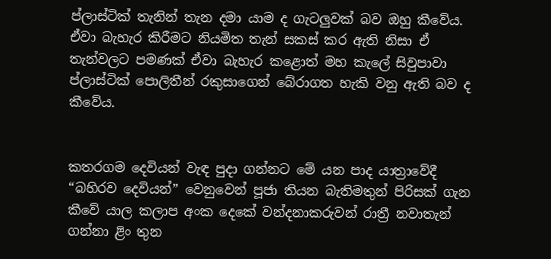ප්ලාස්ටික් තැනින් තැන දමා යාම ද ගැටලුවක් බව ඔහු කීවේය. ඒවා බැහැර කිරීමට නියමිත තැන් සකස් කර ඇති නිසා ඒ තැන්වලට පමණක් ඒවා බැහැර කළොත් මහ කැලේ සිවුපාවා ප්ලාස්ටික් පොලිතීන් රකුසාගෙන් බේරාගත හැකි වනු ඇති බව ද කීවේය.


කතරගම දෙවියන් වැඳ පුදා ගන්නට මේ යන පාද යාත්‍රාවේදී “බහිරව දෙවියන්” වෙනුවෙන් පූජා තියන බැතිමතුන් පිරිසක් ගැන කීවේ යාල කලාප අංක දෙකේ වන්දනාකරුවන් රාත්‍රී නවාතැන් ගන්නා ළිං තුන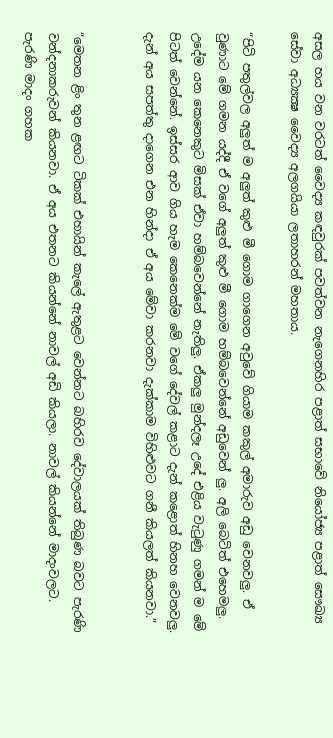අසල හය වන වරටත් වෛද්‍ය කඳවුරක් පවත්වන නැගෙනහිර පළාත් සභාවේ නියෝජ්‍ය පළාත් සෞඛ්‍ය සේවා අධ්‍යක්‍ෂ වෛද්‍ය අලගයියා ලතාහරන් මහතාය.

“පිටි පතුල්වල අලුත් ම අලුත් කුළු මී ගොම ගාගෙන අවුවේ ගියාම කකුල් අමාරුව අඩු වෙනවලු. ඒ වුණාට මේ ගමන යද්දී ඒ වගේ අලුත් කුළු මී ගොම හම්බවෙන්නේ අඩුවෙන් ලු. අලි බෙටිත් එහෙමලු. උදේම යන කෙනෙකුට මිසක් ඒවා හම්බවෙන්නේ නැතිලු. ඒකලු මුන්දලෑ උදේ එළිය වැටුණු ගමන් ම මේ පිටත් වෙන්නේ. ඉස්සර ආව ගිය හැම කෙනෙක්ම මේ වගේ දේවල් කළාට දැන් කළොත් හිනහ වෙනවලු. දැන් අය සපත්තු දාගෙන එන හින්දා ඒ අය මේවා කරනවා දැක්කාම විහිළුවට ගනී කියලත් කියනවා.”


“මෙතන ළිං තුන ළඟට ටිකක් එහායින් කැලේ ඇතුළට වෙන්නට බහිරව දේවාලයක් තිබුණ බවට පැරණි වන්දනාකරුවන් කියනවා. ඒ අය එතනට කියන්නේ නාවල් අඩි කියලා. නාවල් කියන්නේ මාදංවලට. පැරණි මාදං ගහක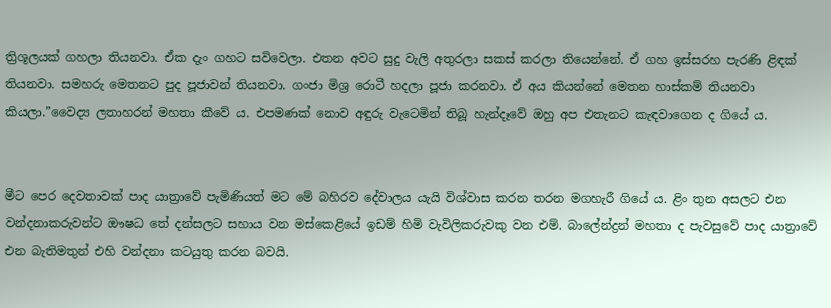ත්‍රිශූලයක් ගහලා තියනවා. ඒක දැං ගහට සවිවෙලා. එතන අවට සුදු වැලි අතුරලා සකස් කරලා තියෙන්නේ. ඒ ගහ ඉස්සරහ පැරණි ළිඳක් තියනවා. සමහරු මෙතනට පුද පූජාවන් තියනවා. ගංජා මිශ්‍ර රොටී හදලා පූජා කරනවා. ඒ අය කියන්නේ මෙතන හාස්කම් තියනවා කියලා.”වෛද්‍ය ලතාහරන් මහතා කීවේ ය. එපමණක් නොව අඳුරු වැටෙමින් තිබූ හැන්දෑවේ ඔහු අප එතැනට කැඳවාගෙන ද ගියේ ය.


මීට පෙර දෙවතාවක් පාද යාත්‍රාවේ පැමිණියත් මට මේ බහිරව දේවාලය යැයි විශ්වාස කරන තරන මගහැරී ගියේ ය. ළිං තුන අසලට එන වන්දනාකරුවන්ට ඖෂධ තේ දන්සලට සහාය වන මස්කෙළියේ ඉඩම් හිමි වැවිලිකරුවකු වන එම්. බාලේන්ද්‍රන් මහතා ද පැවසුවේ පාද යාත්‍රාවේ එන බැතිමතුන් එහි වන්දනා කටයුතු කරන බවයි.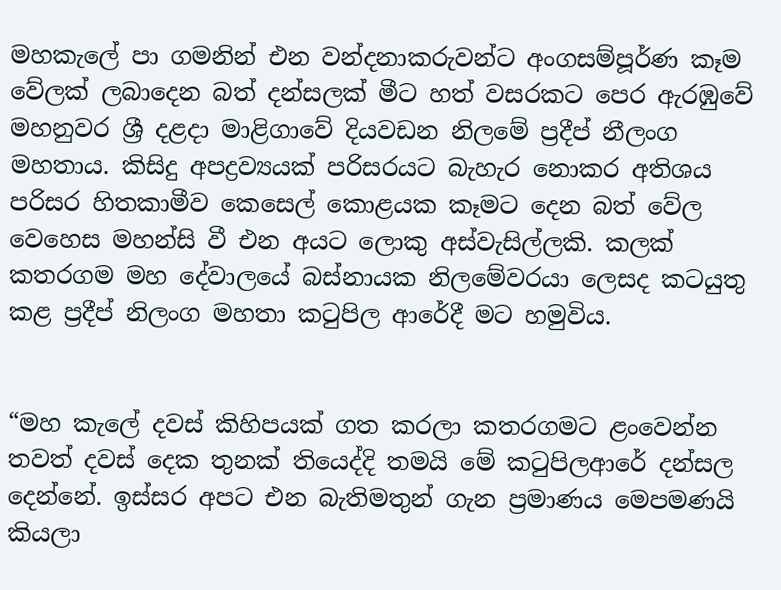මහකැලේ පා ගමනින් එන වන්දනාකරුවන්ට අංගසම්පූර්ණ කෑම වේලක් ලබාදෙන බත් දන්සලක් මීට හත් වසරකට පෙර ඇරඹුවේ මහනුවර ශ්‍රී දළදා මාළිගාවේ දියවඩන නිලමේ ප්‍රදීප් නීලංග මහතාය. කිසිදු අපද්‍රව්‍යයක් පරිසරයට බැහැර නොකර අතිශය පරිසර හිතකාමීව කෙසෙල් කොළයක කෑමට දෙන බත් වේල වෙහෙස මහන්සි වී එන අයට ලොකු අස්වැසිල්ලකි. කලක් කතරගම මහ දේවාලයේ බස්නායක නිලමේවරයා ලෙසද කටයුතු කළ ප්‍රදීප් නිලංග මහතා කටුපිල ආරේදී මට හමුවිය.


“මහ කැලේ දවස් කිහිපයක් ගත කරලා කතරගමට ළංවෙන්න තවත් දවස් දෙක තුනක් තියෙද්දි තමයි මේ කටුපිලආරේ දන්සල දෙන්නේ. ඉස්සර අපට එන බැතිමතුන් ගැන ප්‍රමාණය මෙපමණයි කියලා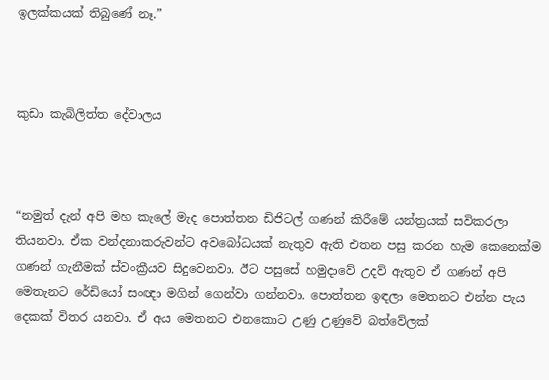ඉලක්කයක් තිබුණේ නෑ.”



කුඩා කැබිලිත්ත දේවාලය



“නමුත් දැන් අපි මහ කැලේ මැද පොත්තන ඩිජිටල් ගණන් කිරීමේ යන්ත්‍රයක් සවිකරලා තියනවා. ඒක වන්දනාකරුවන්ට අවබෝධයක් නැතුව ඇති එතන පසු කරන හැම කෙනෙක්ම ගණන් ගැනීමක් ස්වංක්‍රීයව සිදුවෙනවා. ඊට පසුසේ හමුදාවේ උදව් ඇතුව ඒ ගණන් අපි මෙතැනට රේඩියෝ සංඥා මගින් ගෙන්වා ගන්නවා. පොත්තන ඉඳලා මෙතනට එන්න පැය දෙකක් විතර යනවා. ඒ අය මෙතනට එනකොට උණු උණුවේ බත්වේලක්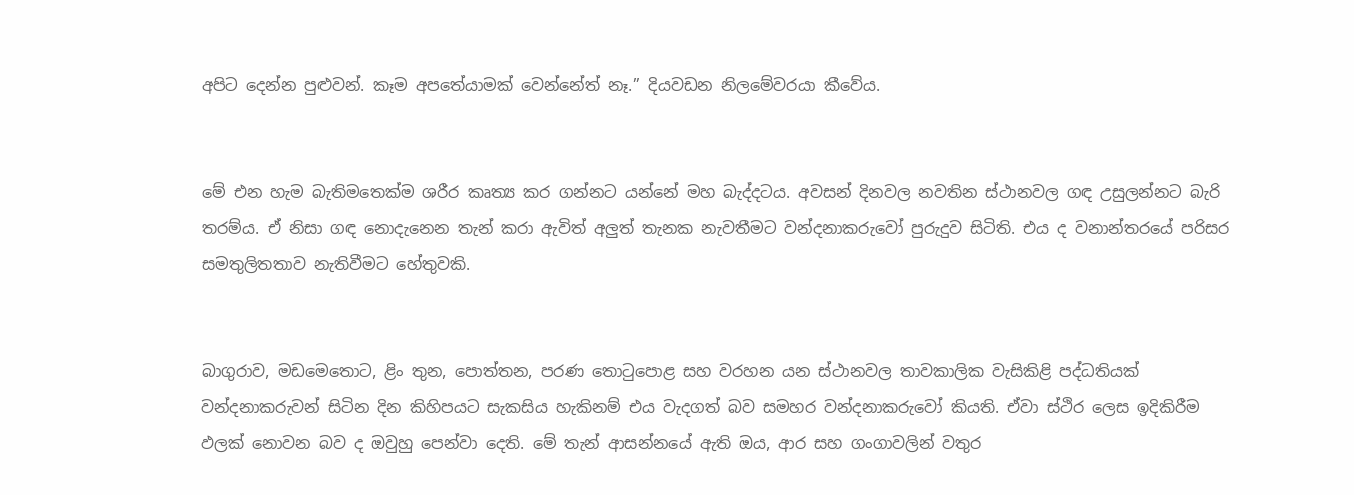අපිට දෙන්න පුළුවන්. කෑම අපතේයාමක් වෙන්නේත් නෑ.” දියවඩන නිලමේවරයා කීවේය.


මේ එන හැම බැතිමතෙක්ම ශරීර කෘත්‍ය කර ගන්නට යන්නේ මහ බැද්දටය. අවසන් දිනවල නවතින ස්ථානවල ගඳ උසුලන්නට බැරි තරම්ය. ඒ නිසා ගඳ නොදැනෙන තැන් කරා ඇවිත් අලුත් තැනක නැවතීමට වන්දනාකරුවෝ පුරුදුව සිටිති. එය ද වනාන්තරයේ පරිසර සමතුලිතතාව නැතිවීමට හේතුවකි.


බාගුරාව, මඩමෙතොට, ළිං තුන, පොත්තන, පරණ තොටුපොළ සහ වරහන යන ස්ථානවල තාවකාලික වැසිකිළි පද්ධතියක් වන්දනාකරුවන් සිටින දින කිහිපයට සැකසිය හැකිනම් එය වැදගත් බව සමහර වන්දනාකරුවෝ කියති. ඒවා ස්ථිර ලෙස ඉදිකිරීම ඵලක් නොවන බව ද ඔවුහු පෙන්වා දෙති. මේ තැන් ආසන්නයේ ඇති ඔය, ආර සහ ගංගාවලින් වතුර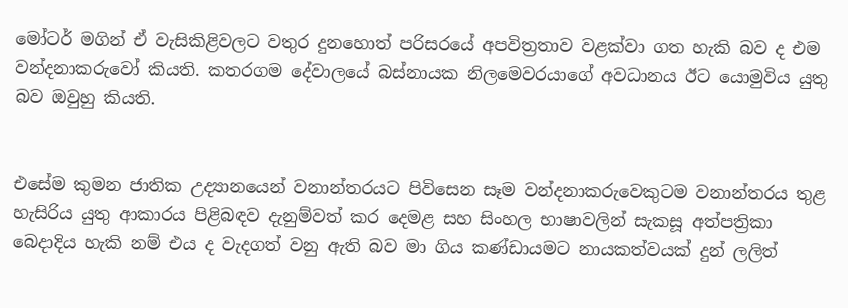මෝටර් මගින් ඒ වැසිකිළිවලට වතුර දුනහොත් පරිසරයේ අපවිත්‍රතාව වළක්වා ගත හැකි බව ද එම වන්දනාකරුවෝ කියති. කතරගම දේවාලයේ බස්නායක නිලමෙවරයාගේ අවධානය ඊට යොමුවිය යුතු බව ඔවුහු කියති.


එසේම කුමන ජාතික උද්‍යානයෙන් වනාන්තරයට පිවිසෙන සෑම වන්දනාකරුවෙකුටම වනාන්තරය තුළ හැසිරිය යුතු ආකාරය පිළිබඳව දැනුම්වත් කර දෙමළ සහ සිංහල භාෂාවලින් සැකසූ අත්පත්‍රිකා බෙදාදිය හැකි නම් එය ද වැදගත් වනු ඇති බව මා ගිය කණ්ඩායමට නායකත්වයක් දුන් ලලිත්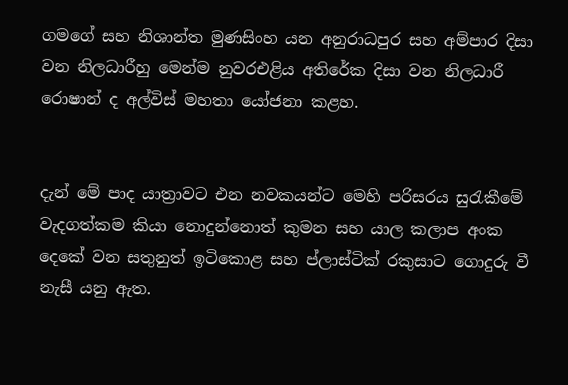ගමගේ සහ නිශාන්ත මුණසිංහ යන අනුරාධපුර සහ අම්පාර දිසා වන නිලධාරීහු මෙන්ම නුවරඑළිය අතිරේක දිසා වන නිලධාරී රොෂාන් ද අල්විස් මහතා යෝජනා කළහ.


දැන් මේ පාද යාත්‍රාවට එන නවකයන්ට මෙහි පරිසරය සුරැකීමේ වැදගත්කම කියා නොදුන්නොත් කුමන සහ යාල කලාප අංක දෙකේ වන සතුනුත් ඉටිකොළ සහ ප්ලාස්ටික් රකුසාට ගොදුරු වී නැසී යනු ඇත.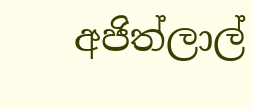අජිත්ලාල්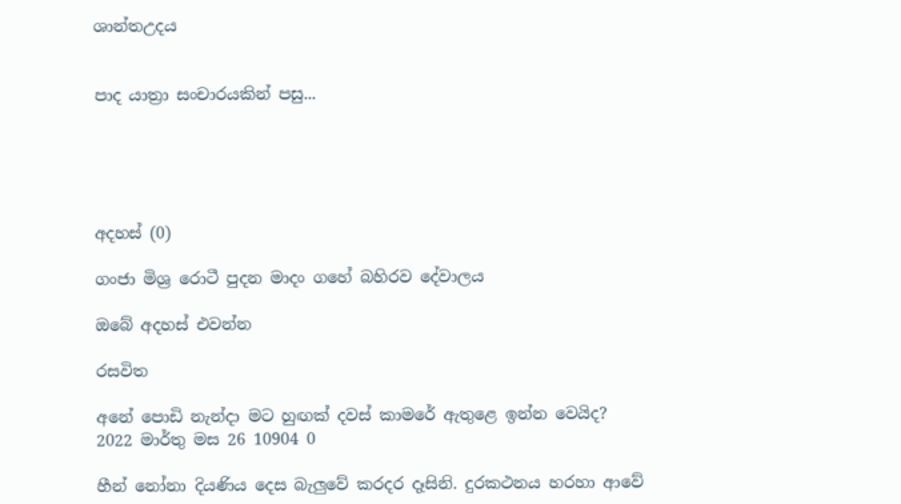ශාන්තඋදය


පාද යාත්‍රා සංචාරයකින් පසු...





අදහස් (0)

ගංජා මිශ්‍ර රොටී පුදන මාදං ගහේ බහිරව දේවාලය

ඔබේ අදහස් එවන්න

රසවිත

අනේ පොඩි නැන්දා මට හුඟක් දවස් කාමරේ ඇතුළෙ ඉන්න වෙයිද?
2022 මාර්තු මස 26 10904 0

හීන් නෝනා දියණිය දෙස බැලු‍වේ කරදර දෑසිනි. දුරකථනය හරහා ආවේ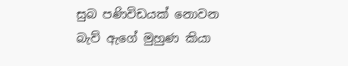සුබ පණිවිඩයක් නොවන බැව් ඇගේ මුහුණ කියා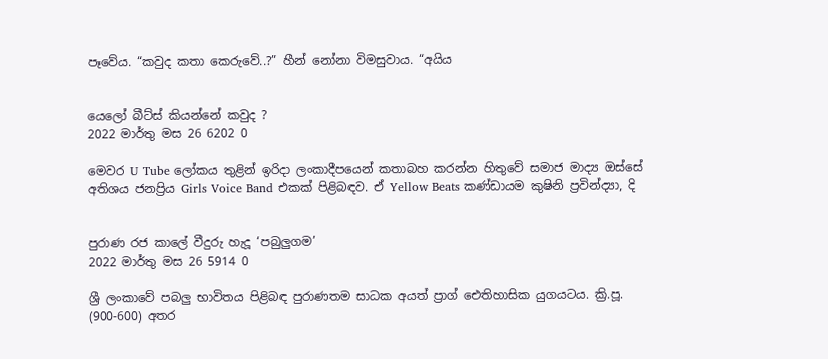පෑවේය. “කවුද කතා කෙරුවේ..?” හීන් නෝනා විමසුවාය. “අයිය


යෙලෝ බීට්ස් කියන්නේ කවුද ?
2022 මාර්තු මස 26 6202 0

මෙවර U Tube ලෝකය තුළින් ඉරිදා ලංකාදීපයෙන් කතාබහ කරන්න හිතුවේ සමාජ මාද්‍ය ඔස්සේ අතිශය ජනප්‍රිය Girls Voice Band එකක් පිළිබඳව. ඒ Yellow Beats කණ්ඩායම කුෂිනි ප්‍රවින්ද්‍යා, දි


පුරාණ රජ කාලේ වීදුරු හැදූ ‘පබුලුගම’
2022 මාර්තු මස 26 5914 0

ශ්‍රී ලංකාවේ පබලු භාවිතය පිළිබඳ පුරාණතම සාධක අයත් ප්‍රාග් ඓතිහාසික යුගයටය. ක්‍රි.පූ. (900-600) අතර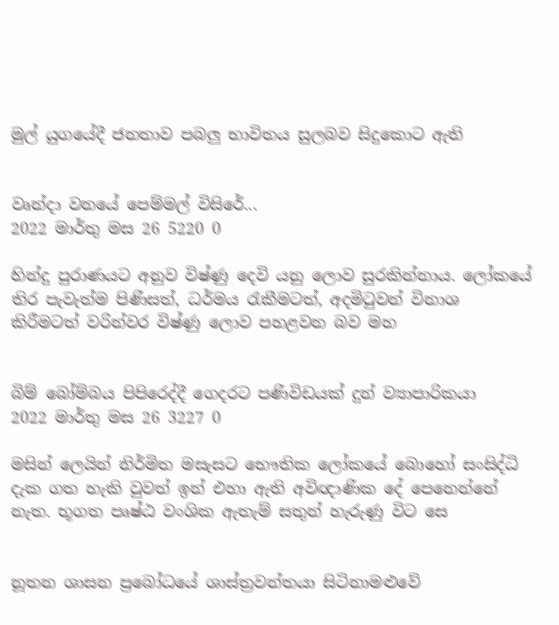මුල් යුගයේදී ජනතාව පබලු භාවිතය සුලබව සිදුකොට ඇති


වෘන්දා වනයේ පෙම්මල් විසිරේ...
2022 මාර්තු මස 26 5220 0

හින්දු පුරාණයට අනුව විෂ්ණු දෙවි යනු ලොව සුරකින්නාය. ලෝකයේ තිර පැවැත්ම පිණිසත්, ධර්මය රැකීමටත්, අදමිටුවන් විනාශ කිරීමටත් වරින්වර විෂ්ණු ලොව පහළවන බව මහ


බිම් බෝම්බය පිපිරෙද්දී ගෙදරට පණිවිඩයක් දුන් ව්‍යාපාරිකයා
2022 මාර්තු මස 26 3227 0

මසින් ලෙයින් නිර්මිත මසැසට භෞතික ලෝකයේ බොහෝ සංසිද්ධි දැක ගත හැකි වුවත් ඉන් එහා ඇති අවිඥාණික දේ පෙනෙන්නේ නැත. භූගත පෘෂ්ඨ වංශික ඇතැම් සතුන් හැරුණු විට සෙ


නූතන ශාසන ප්‍රබෝධයේ ශාස්ත්‍රවන්තයා සිටිනාමළුවේ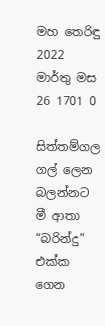මහ තෙරිඳු
2022 මාර්තු මස 26 1701 0

සිත්තම්ගල ගල් ලෙන බලන්නට මී ආතා “බරින්දු” එක්ක ගෙන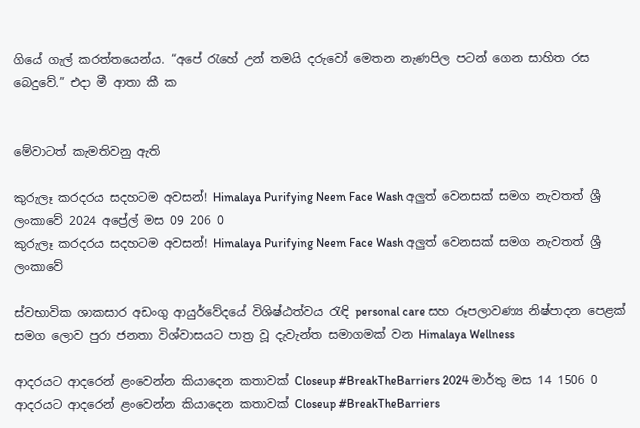ගියේ ගැල් කරත්තයෙන්ය. “අපේ ‍රැහේ උන් තමයි දරුවෝ මෙතන නැණපිල පටන් ගෙන සාහිත රස බෙදුවේ.” එදා මී ආතා කී ක


මේවාටත් කැමතිවනු ඇති

කුරුලෑ කරදරය සදහටම අවසන්! Himalaya Purifying Neem Face Wash අලුත් වෙනසක් සමග නැවතත් ශ්‍රී ලංකාවේ 2024 අප්‍රේල් මස 09 206 0
කුරුලෑ කරදරය සදහටම අවසන්! Himalaya Purifying Neem Face Wash අලුත් වෙනසක් සමග නැවතත් ශ්‍රී ලංකාවේ

ස්වභාවික ශාකසාර අඩංගු ආයුර්වේදයේ විශිෂ්ඨත්වය රැඳි personal care සහ රූපලාවණ්‍ය නිෂ්පාදන පෙළක් සමග ලොව පුරා ජනතා විශ්වාසයට පාත්‍ර වූ දැවැන්ත සමාගමක් වන Himalaya Wellness

ආදරයට ආදරෙන් ළංවෙන්න කියාදෙන කතාවක් Closeup #BreakTheBarriers 2024 මාර්තු මස 14 1506 0
ආදරයට ආදරෙන් ළංවෙන්න කියාදෙන කතාවක් Closeup #BreakTheBarriers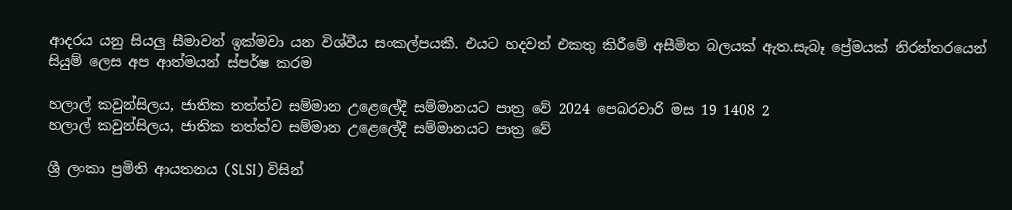ආදරය යනු සියලු සීමාවන් ඉක්මවා යන විශ්වීය සංකල්පයකී. එයට හදවත් එකතු කිරීමේ අසීමිත බලයක් ඇත.සැබෑ ප්‍රේමයක් නිරන්තරයෙන් සියුම් ලෙස අප ආත්මයන් ස්පර්ෂ කරම

හලාල් කවුන්සිලය, ජාතික තත්ත්ව සම්මාන උළෙලේදී සම්මානයට පාත්‍ර වේ 2024 පෙබරවාරි මස 19 1408 2
හලාල් කවුන්සිලය, ජාතික තත්ත්ව සම්මාන උළෙලේදී සම්මානයට පාත්‍ර වේ

ශ්‍රී ලංකා ප්‍රමිති ආයතනය (SLSI) විසින්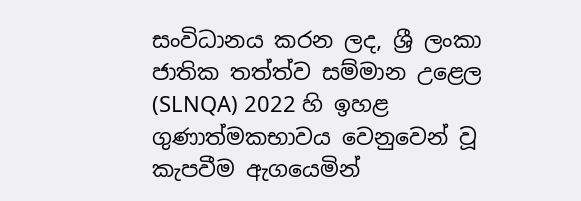සංවිධානය කරන ලද, ශ්‍රී ලංකා ජාතික තත්ත්ව සම්මාන උළෙල (SLNQA) 2022 හි ඉහළ ගුණාත්මකභාවය වෙනුවෙන් වූ කැපවීම ඇගයෙමින්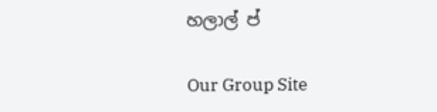හලාල් ප්

Our Group Site